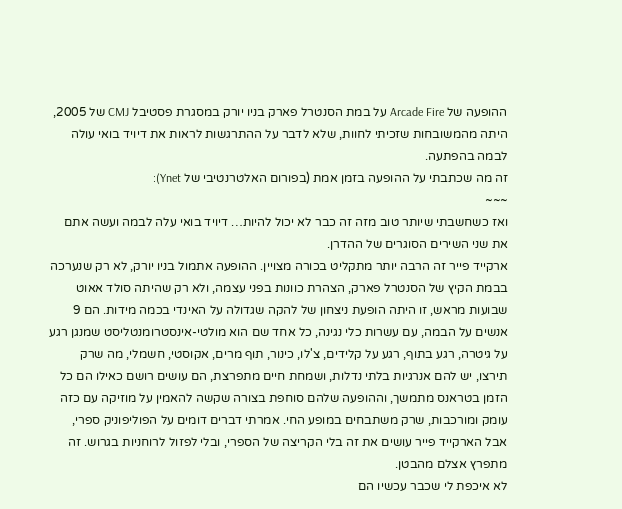ההופעה של Arcade Fire על במת הסנטרל פארק בניו יורק במסגרת פסטיבל CMJ של 2005, היתה מהמשובחות שזכיתי לחוות, שלא לדבר על ההתרגשות לראות את דיויד בואי עולה לבמה בהפתעה.
זה מה שכתבתי על ההופעה בזמן אמת (בפורום האלטרנטיבי של Ynet):
~~~
ואז כשחשבתי שיותר טוב מזה זה כבר לא יכול להיות… דיויד בואי עלה לבמה ועשה אתם את שני השירים הסוגרים של ההדרן.
ארקייד פייר זה הרבה יותר מתקליט בכורה מצויין. ההופעה אתמול בניו יורק, לא רק שנערכה בבמת הקיץ של הסנטרל פארק, הצהרת כוונות בפני עצמה, ולא רק שהיתה סולד אאוט שבועות מראש, זו היתה הופעת ניצחון של להקה שגדולה על האינדי בכמה מידות. הם 9 אנשים על הבמה, עם עשרות כלי נגינה, כל אחד שם הוא מולטי-אינסטרומנטליסט שמנגן רגע על גיטרה, רגע בתוף, רגע על קלידים, צ'לו, כינור, תוף מרים, אקוסטי, חשמלי, מה שרק תירצו, יש להם אנרגיות בלתי נדלות, ושמחת חיים מתפרצת, הם עושים רושם כאילו הם כל הזמן בטראנס מתמשך, וההופעה שלהם סוחפת בצורה שקשה להאמין על מוזיקה עם כזה עומק ומורכבות, שרק משתבחים במופע החי. אמרתי דברים דומים על הפוליפוניק ספרי, אבל הארקייד פייר עושים את זה בלי הקריצה של הספרי, ובלי לפזול לרוחניות בגרוש. זה מתפרץ אצלם מהבטן.
לא איכפת לי שכבר עכשיו הם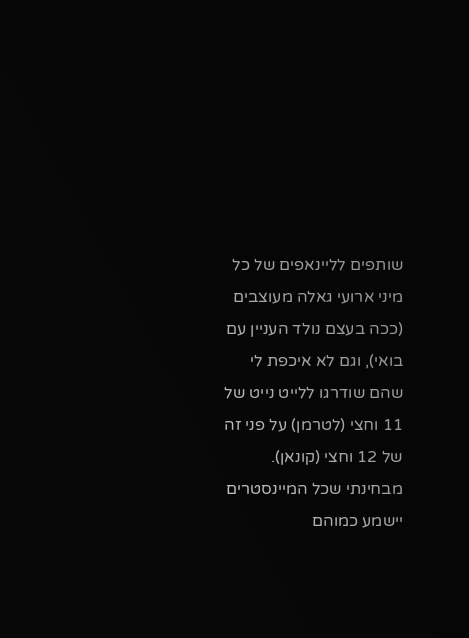שותפים לליינאפים של כל מיני ארועי גאלה מעוצבים (ככה בעצם נולד העניין עם בואי), וגם לא איכפת לי שהם שודרגו ללייט נייט של 11 וחצי (לטרמן) על פני זה של 12 וחצי (קונאן). מבחינתי שכל המיינסטרים יישמע כמוהם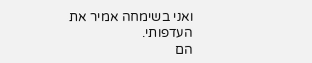ואני בשימחה אמיר את העדפותי.
הם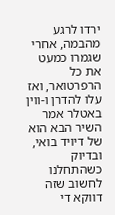ירדו לרגע מהבמה, אחרי שגמרו כמעט את כל הרפרטואר, ואז עלו להדרן ו-ווין באטלר אמר השיר הבא הוא של דיויד בואי, ובדיוק כשהתחלנו לחשוב שזה דווקא די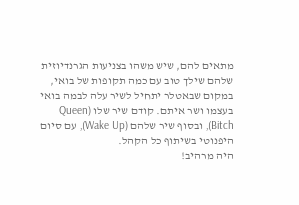מתאים להם, שיש משהו בצניעות הגרנדיוזית שלהם שילך טוב עם כמה תקופות של בואי, במקום שבאטלר יתחיל לשיר עלה לבמה בואי בעצמו ושר איתם. קודם שיר שלו (Queen Bitch), ובסוף שיר שלהם (Wake Up), עם סיום היפנוטי בשיתוף כל הקהל.
היה מרהיב!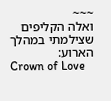~~~
ואלה הקליפים שצילמתי במהלך הארוע:
Crown of Love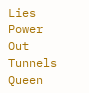Lies
Power Out
Tunnels
Queen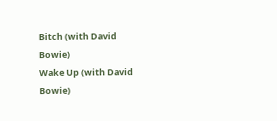Bitch (with David Bowie)
Wake Up (with David Bowie)